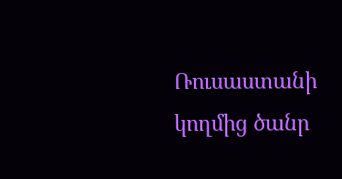Ռուսաստանի կողմից ծանր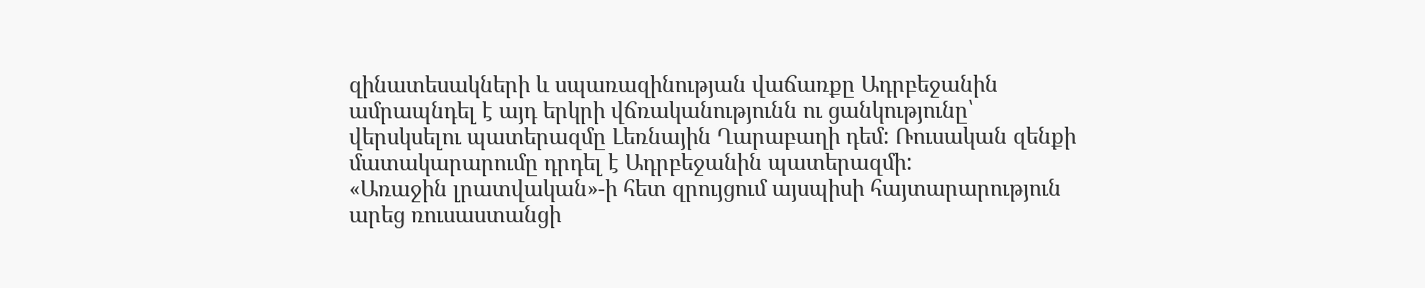զինատեսակների և սպառազինության վաճառքը Ադրբեջանին ամրապնդել է այդ երկրի վճռականությունն ու ցանկությունը՝ վերսկսելու պատերազմը Լեռնային Ղարաբաղի դեմ: Ռուսական զենքի մատակարարումը դրդել է Ադրբեջանին պատերազմի:
«Առաջին լրատվական»-ի հետ զրույցում այսպիսի հայտարարություն արեց ռուսաստանցի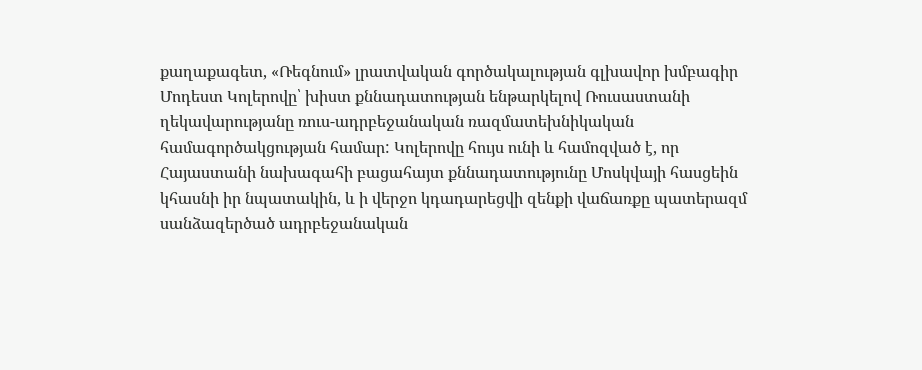քաղաքագետ, «Ռեգնում» լրատվական գործակալության գլխավոր խմբագիր Մոդեստ Կոլերովը՝ խիստ քննադատության ենթարկելով Ռուսաստանի ղեկավարությանը ռուս-ադրբեջանական ռազմատեխնիկական համագործակցության համար: Կոլերովը հույս ունի և համոզված է, որ Հայաստանի նախագահի բացահայտ քննադատությունը Մոսկվայի հասցեին կհասնի իր նպատակին, և ի վերջո կդադարեցվի զենքի վաճառքը պատերազմ սանձազերծած ադրբեջանական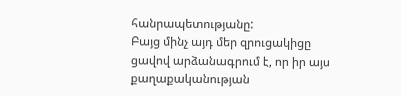հանրապետությանը:
Բայց մինչ այդ մեր զրուցակիցը ցավով արձանագրում է, որ իր այս քաղաքականության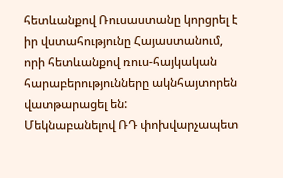հետևանքով Ռուսաստանը կորցրել է իր վստահությունը Հայաստանում, որի հետևանքով ռուս-հայկական հարաբերությունները ակնհայտորեն վատթարացել են:
Մեկնաբանելով ՌԴ փոխվարչապետ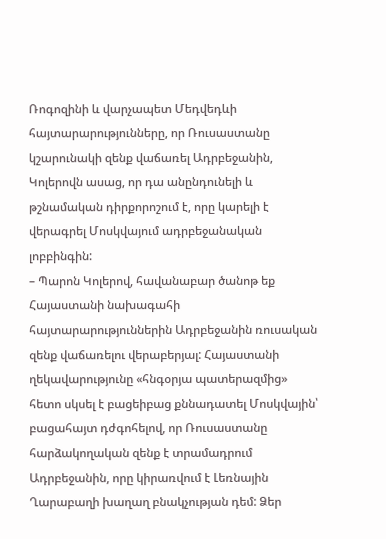Ռոգոզինի և վարչապետ Մեդվեդևի հայտարարությունները, որ Ռուսաստանը կշարունակի զենք վաճառել Ադրբեջանին, Կոլերովն ասաց, որ դա անընդունելի և թշնամական դիրքորոշում է, որը կարելի է վերագրել Մոսկվայում ադրբեջանական լոբբինգին:
– Պարոն Կոլերով, հավանաբար ծանոթ եք Հայաստանի նախագահի հայտարարություններին Ադրբեջանին ռուսական զենք վաճառելու վերաբերյալ: Հայաստանի ղեկավարությունը «հնգօրյա պատերազմից» հետո սկսել է բացեիբաց քննադատել Մոսկվային՝ բացահայտ դժգոհելով, որ Ռուսաստանը հարձակողական զենք է տրամադրում Ադրբեջանին, որը կիրառվում է Լեռնային Ղարաբաղի խաղաղ բնակչության դեմ: Ձեր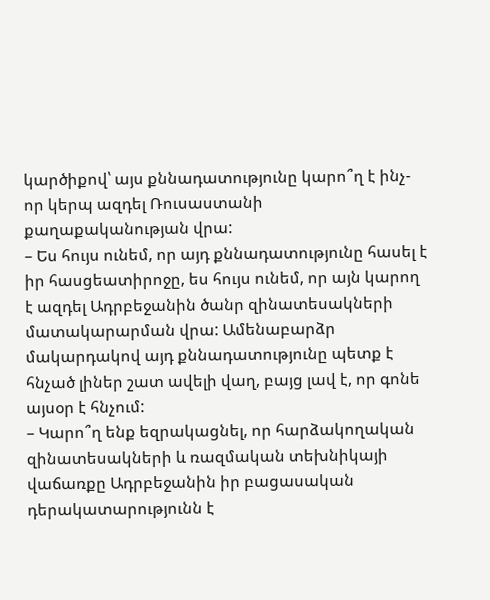կարծիքով՝ այս քննադատությունը կարո՞ղ է ինչ-որ կերպ ազդել Ռուսաստանի քաղաքականության վրա:
– Ես հույս ունեմ, որ այդ քննադատությունը հասել է իր հասցեատիրոջը, ես հույս ունեմ, որ այն կարող է ազդել Ադրբեջանին ծանր զինատեսակների մատակարարման վրա: Ամենաբարձր մակարդակով այդ քննադատությունը պետք է հնչած լիներ շատ ավելի վաղ, բայց լավ է, որ գոնե այսօր է հնչում:
– Կարո՞ղ ենք եզրակացնել, որ հարձակողական զինատեսակների և ռազմական տեխնիկայի վաճառքը Ադրբեջանին իր բացասական դերակատարությունն է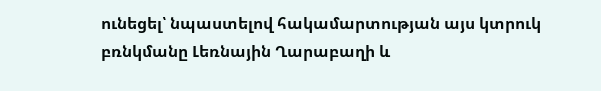ունեցել՝ նպաստելով հակամարտության այս կտրուկ բռնկմանը Լեռնային Ղարաբաղի և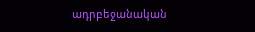ադրբեջանական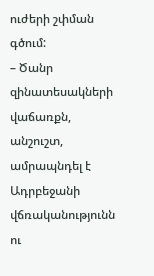ուժերի շփման գծում:
– Ծանր զինատեսակների վաճառքն, անշուշտ, ամրապնդել է Ադրբեջանի վճռականությունն ու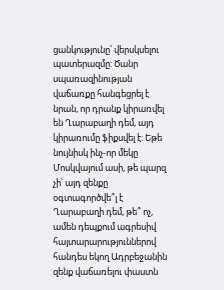ցանկությունը՝ վերսկսելու պատերազմը: Ծանր սպառազինության վաճառքը հանգեցրել է նրան, որ դրանք կիրառվել են Ղարաբաղի դեմ, այդ կիրառումը ֆիքսվել է: Եթե նույնիսկ ինչ-որ մեկը Մոսկվայում ասի, թե պարզ չի՝ այդ զենքը օգտագործվե՞լ է Ղարաբաղի դեմ, թե՞ ոչ, ամեն դեպքում ագրեսիվ հայտարարություններով հանդես եկող Ադրբեջանին զենք վաճառելու փաստն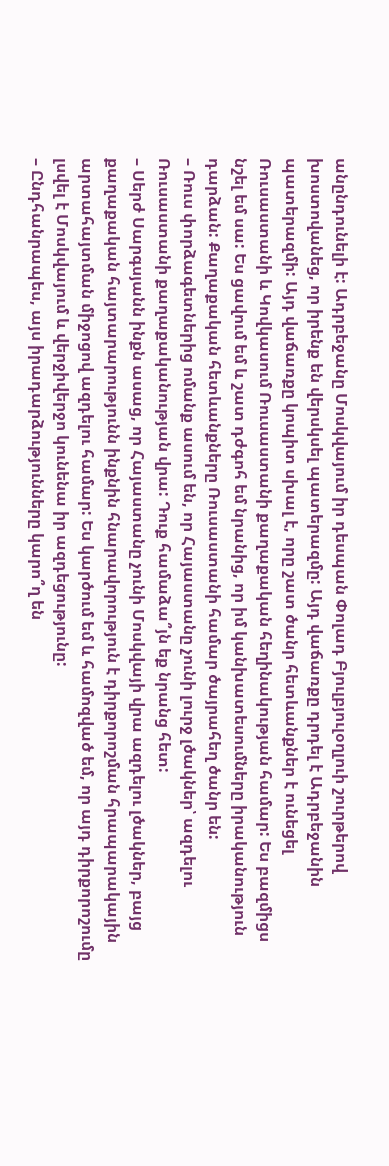անընդունելի է: Ադրբեջանը Մոսկվայում իր դեսպան Փոլադ Բյուլբյուլօղլուի շուրթերով խոստովանեց, որ իրենք են վերսկսել պատերազմը: Այդ վաճառքը դրդել է Ադրբեջանին պատերազմի: Այդ վաճառքը կոպիտ սխալ է, որը շատ ծանր հետևանքներ է ունեցել Ռուսաստանի և Կովկասում Ռուսաստանի քաղաքական հեղինակության համար: Ես բազմիցս նշել եմ սա: Ես ցավում եմ և շատ դժգոհ եմ նրանից, որ իմ կանխատեսումները իրականություն դարձան: Քաղաքական հետևանքները Ռուսաստանի համար ծայրահեղ ծանր են:
– Ռուս փորձագետներից ոմանք ասում են, որ Հայաստանը չունի լուրջ լծակներ՝ ազդելու Ռուսաստանի քաղաքականության վրա: Դուք համաձա՞յն եք նրանց հետ:
– Սերժ Սարգսյանն ինքն ասաց, որ Հայաստանը չունի Մոսկվայի վրա ազդելու լծակներ, բայց քաղաքական հայտարարությունն ինքնին հնարավորություն է դիրքորոշման հրապարակային արտահայտման միջոցով ազդելու համար: Ես կարծում եմ և համոզված եմ, որ այդ դիրքորոշումը լսվել է Մոսկվայում և վերջիվերջո կունենա իր ազդեցությունը:
– Ընդհանրապես, այս իրադարձությունները կարո՞ղ են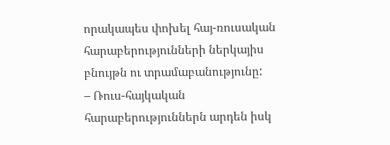որակապես փոխել հայ-ռուսական հարաբերությունների ներկայիս բնույթն ու տրամաբանությունը:
– Ռուս-հայկական հարաբերություններն արդեն իսկ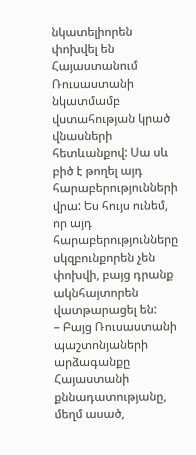նկատելիորեն փոխվել են Հայաստանում Ռուսաստանի նկատմամբ վստահության կրած վնասների հետևանքով: Սա սև բիծ է թողել այդ հարաբերությունների վրա: Ես հույս ունեմ, որ այդ հարաբերությունները սկզբունքորեն չեն փոխվի, բայց դրանք ակնհայտորեն վատթարացել են:
– Բայց Ռուսաստանի պաշտոնյաների արձագանքը Հայաստանի քննադատությանը, մեղմ ասած,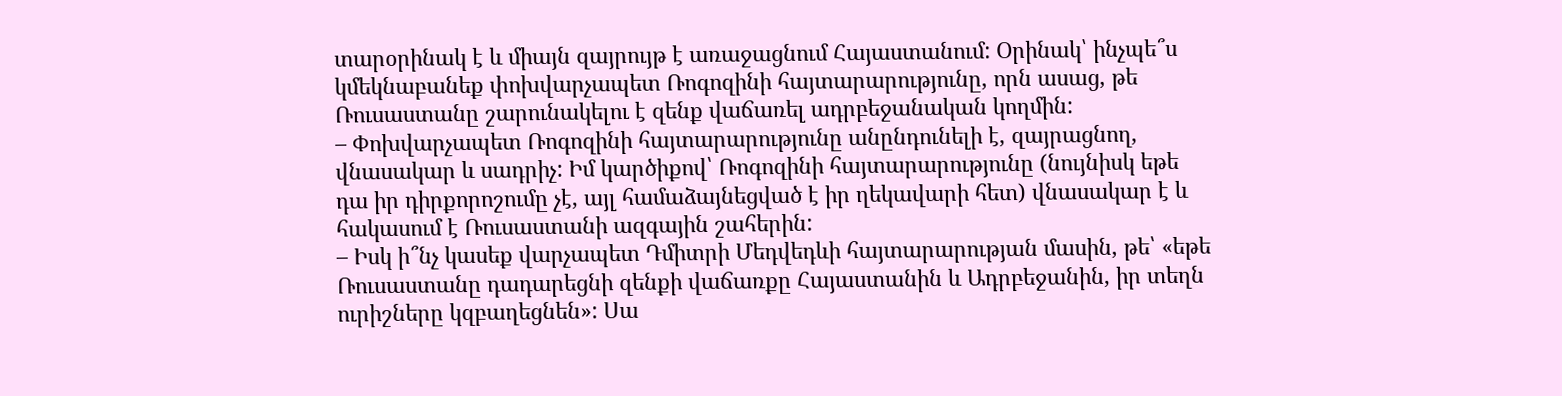տարօրինակ է և միայն զայրույթ է առաջացնում Հայաստանում: Օրինակ՝ ինչպե՞ս կմեկնաբանեք փոխվարչապետ Ռոգոզինի հայտարարությունը, որն ասաց, թե Ռուսաստանը շարունակելու է զենք վաճառել ադրբեջանական կողմին:
– Փոխվարչապետ Ռոգոզինի հայտարարությունը անընդունելի է, զայրացնող, վնասակար և սադրիչ: Իմ կարծիքով՝ Ռոգոզինի հայտարարությունը (նույնիսկ եթե դա իր դիրքորոշումը չէ, այլ համաձայնեցված է իր ղեկավարի հետ) վնասակար է և հակասում է Ռուսաստանի ազգային շահերին:
– Իսկ ի՞նչ կասեք վարչապետ Դմիտրի Մեդվեդևի հայտարարության մասին, թե՝ «եթե Ռուսաստանը դադարեցնի զենքի վաճառքը Հայաստանին և Ադրբեջանին, իր տեղն ուրիշները կզբաղեցնեն»: Սա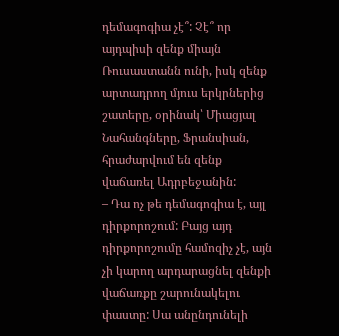դեմագոգիա չէ՞: Չէ՞ որ այդպիսի զենք միայն Ռուսաստանն ունի, իսկ զենք արտադրող մյուս երկրներից շատերը, օրինակ՝ Միացյալ Նահանգները, Ֆրանսիան, հրաժարվում են զենք վաճառել Ադրբեջանին:
– Դա ոչ թե դեմագոգիա է, այլ դիրքորոշում: Բայց այդ դիրքորոշումը համոզիչ չէ, այն չի կարող արդարացնել զենքի վաճառքը շարունակելու փաստը: Սա անընդունելի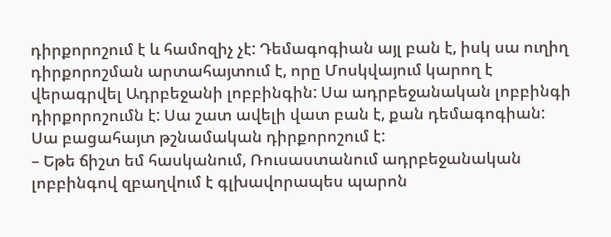դիրքորոշում է և համոզիչ չէ: Դեմագոգիան այլ բան է, իսկ սա ուղիղ դիրքորոշման արտահայտում է, որը Մոսկվայում կարող է վերագրվել Ադրբեջանի լոբբինգին: Սա ադրբեջանական լոբբինգի դիրքորոշումն է: Սա շատ ավելի վատ բան է, քան դեմագոգիան: Սա բացահայտ թշնամական դիրքորոշում է:
– Եթե ճիշտ եմ հասկանում, Ռուսաստանում ադրբեջանական լոբբինգով զբաղվում է գլխավորապես պարոն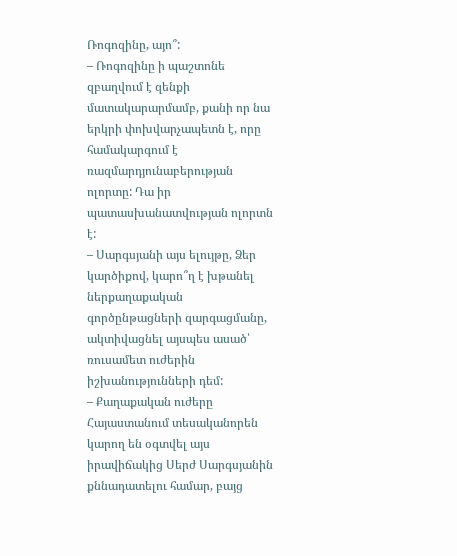Ռոգոզինը, այո՞:
– Ռոգոզինը ի պաշտոնե զբաղվում է զենքի մատակարարմամբ, քանի որ նա երկրի փոխվարչապետն է, որը համակարգում է ռազմարդյունաբերության ոլորտը: Դա իր պատասխանատվության ոլորտն է:
– Սարգսյանի այս ելույթը, Ձեր կարծիքով, կարո՞ղ է խթանել ներքաղաքական գործընթացների զարգացմանը, ակտիվացնել այսպես ասած՝ ռուսամետ ուժերին իշխանությունների դեմ:
– Քաղաքական ուժերը Հայաստանում տեսականորեն կարող են օգտվել այս իրավիճակից Սերժ Սարգսյանին քննադատելու համար, բայց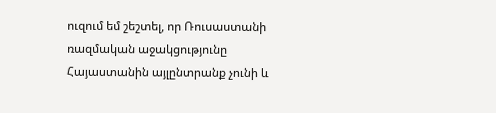ուզում եմ շեշտել, որ Ռուսաստանի ռազմական աջակցությունը Հայաստանին այլընտրանք չունի և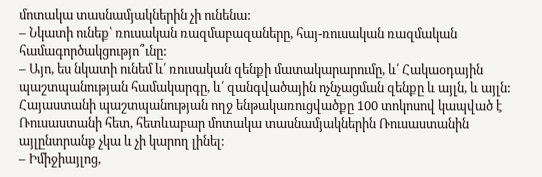մոտակա տասնամյակներին չի ունենա:
– Նկատի ունեք՝ ռուսական ռազմաբազաները, հայ-ռուսական ռազմական համագործակցությո՞ւնը:
– Այո, ես նկատի ունեմ և՛ ռուսական զենքի մատակարարումը, և՛ Հակաօդային պաշտպանության համակարգը, և՛ զանգվածային ոչնչացման զենքը և այլն, և այլն: Հայաստանի պաշտպանության ողջ ենթակառուցվածքը 100 տոկոսով կապված է Ռուսաստանի հետ, հետևաբար մոտակա տասնամյակներին Ռուսաստանին այլընտրանք չկա և չի կարող լինել:
– Իմիջիայլոց,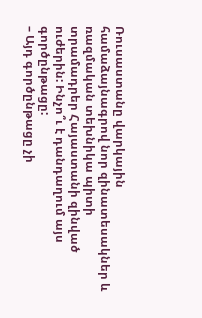Ռուսաստանը վարկային համաձայնագրով նոր զինատեսակներ և ռազմական տեխնիկա պիտի տրամադրեր Հայաստանի զինված ուժերին: Ինչո՞ւ է դանդաղում այս գործընթացը:
– Այդ գործընթացը չի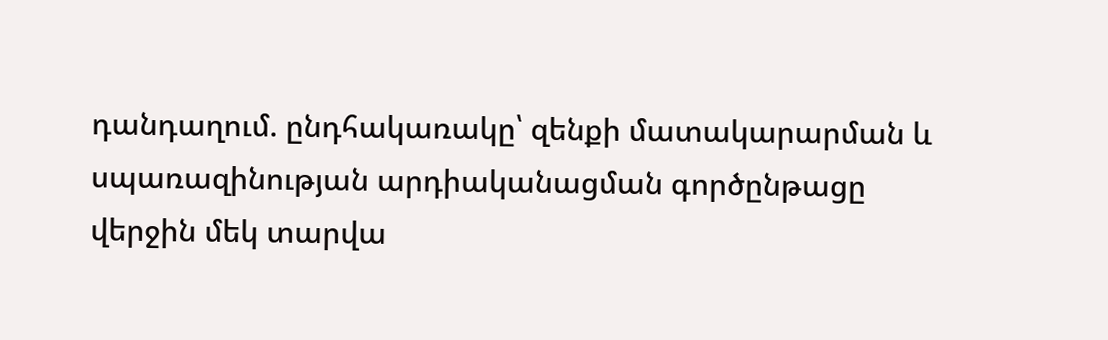դանդաղում. ընդհակառակը՝ զենքի մատակարարման և սպառազինության արդիականացման գործընթացը վերջին մեկ տարվա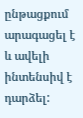ընթացքում արագացել է և ավելի ինտենսիվ է դարձել: